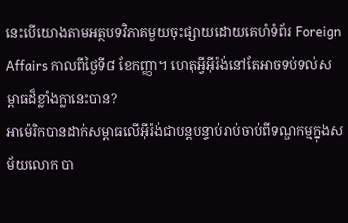នេះបើយោងតាមអត្ថបទវិភាគមួយចុះផ្សាយដោយគេហំទំព័រ Foreign Affairs កាលពីថ្ងៃទី៨ ខែកញ្ញា។ ហេតុអ្វីអ៊ីរ៉ង់នៅតែអាចទប់ទល់សម្ពាធដ៏ខ្លាំងក្លានេះបាន?
អាម៉េរិកបានដាក់សម្ពាធលើអ៊ីរ៉ង់ជាបន្តបន្ទាប់រាប់ចាប់ពីទណ្ឌកម្មក្នុងសម័យលោក បា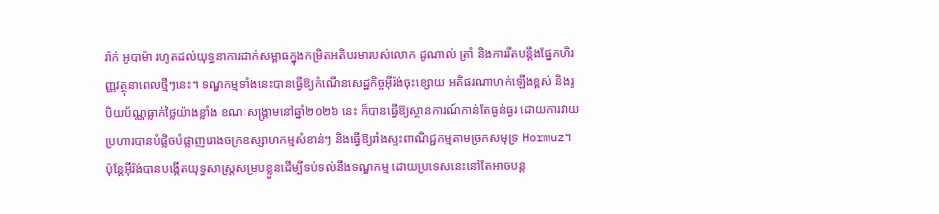រ៉ាក់ អូបាម៉ា រហូតដល់យុទ្ធនាការដាក់សម្ពាធក្នុងកម្រិតអតិបរមារបស់លោក ដូណាល់ ត្រាំ និងការរឹតបន្តឹងផ្នែកហិរញ្ញវត្ថុនាពេលថ្មីៗនេះ។ ទណ្ឌកម្មទាំងនេះបានធ្វើឱ្យកំណើនសេដ្ឋកិច្ចអ៊ីរ៉ង់ចុះខ្សោយ អតិផរណាហក់ឡើងខ្ពស់ និងរូបិយប័ណ្ណធ្លាក់ថ្លៃយ៉ាងខ្លាំង ខណៈសង្គ្រាមនៅឆ្នាំ២០២៦ នេះ ក៏បានធ្វើឱ្យស្ថានការណ៍កាន់តែធ្ងន់ធ្ងរ ដោយការវាយប្រហារបានបំផ្លិចបំផ្លាញរោងចក្រឧស្សាហកម្មសំខាន់ៗ និងធ្វើឱ្យរាំងស្ទះពាណិជ្ជកម្មតាមច្រកសមុទ្រ Hormuz។
ប៉ុន្តែអ៊ីរ៉ង់បានបង្កើតយុទ្ធសាស្ត្រសម្របខ្លួនដើម្បីទប់ទល់នឹងទណ្ឌកម្ម ដោយប្រទេសនេះនៅតែអាចបន្ត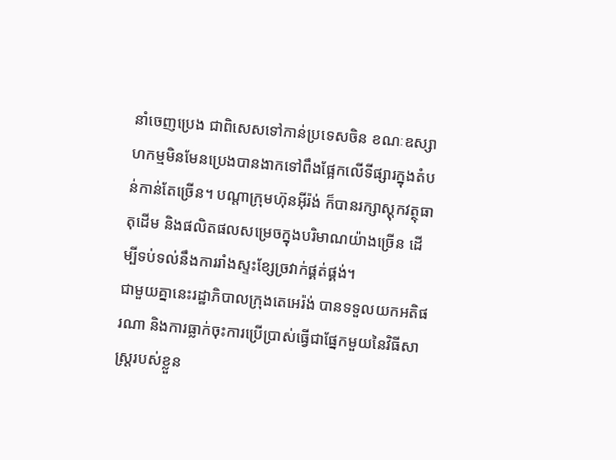នាំចេញប្រេង ជាពិសេសទៅកាន់ប្រទេសចិន ខណៈឧស្សាហកម្មមិនមែនប្រេងបានងាកទៅពឹងផ្អែកលើទីផ្សារក្នុងតំបន់កាន់តែច្រើន។ បណ្ដាក្រុមហ៊ុនអ៊ីរ៉ង់ ក៏បានរក្សាស្តុកវត្ថុធាតុដើម និងផលិតផលសម្រេចក្នុងបរិមាណយ៉ាងច្រើន ដើម្បីទប់ទល់នឹងការរាំងស្ទះខ្សែច្រវាក់ផ្គត់ផ្គង់។
ជាមួយគ្នានេះរដ្ឋាភិបាលក្រុងតេអេរ៉ង់ បានទទួលយកអតិផរណា និងការធ្លាក់ចុះការប្រើប្រាស់ធ្វើជាផ្នែកមួយនៃវិធីសាស្ត្ររបស់ខ្លួន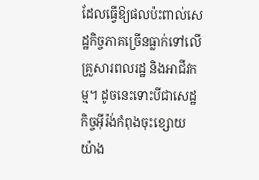ដែលធ្វើឱ្យផលប៉ះពាល់សេដ្ឋកិច្ចភាគច្រើនធ្លាក់ទៅលើគ្រួសារពលរដ្ឋ និងអាជីវកម្ម។ ដូចនេះទោះបីជាសេដ្ឋកិច្ចអ៊ីរ៉ង់កំពុងចុះខ្សោយយ៉ាង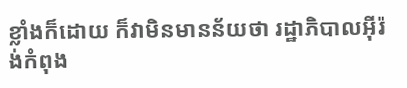ខ្លាំងក៏ដោយ ក៏វាមិនមានន័យថា រដ្ឋាភិបាលអ៊ីរ៉ង់កំពុង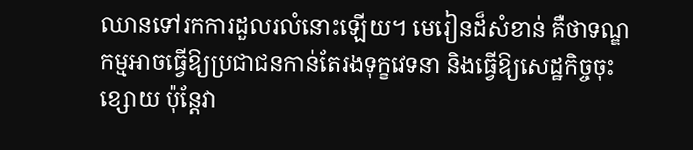ឈានទៅរកការដួលរលំនោះឡើយ។ មេរៀនដ៏សំខាន់ គឺថាទណ្ឌកម្មអាចធ្វើឱ្យប្រជាជនកាន់តែរងទុក្ខវេទនា និងធ្វើឱ្យសេដ្ឋកិច្ចចុះខ្សោយ ប៉ុន្តែវា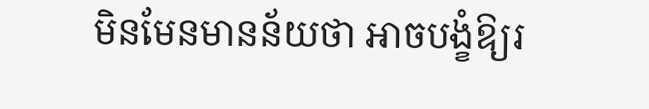មិនមែនមានន័យថា អាចបង្ខំឱ្យរ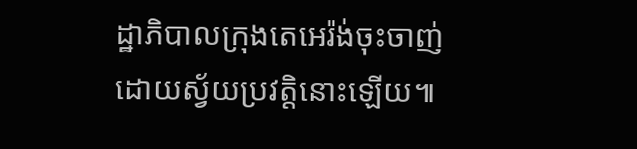ដ្ឋាភិបាលក្រុងតេអេរ៉ង់ចុះចាញ់ដោយស្វ័យប្រវត្តិនោះឡើយ៕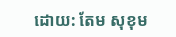ដោយ: តែម សុខុម